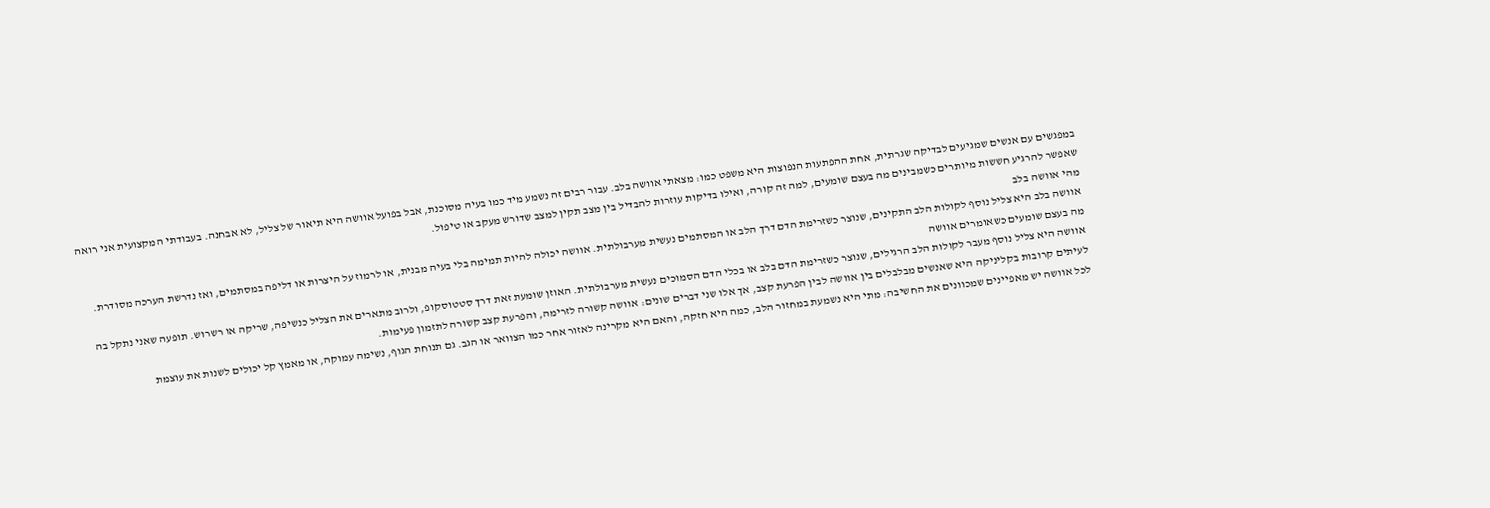במפגשים עם אנשים שמגיעים לבדיקה שגרתית, אחת ההפתעות הנפוצות היא משפט כמו: מצאתי אוושה בלב. עבור רבים זה נשמע מיד כמו בעיה מסוכנת, אבל בפועל אוושה היא תיאור של צליל, לא אבחנה. בעבודתי המקצועית אני רואה שאפשר להרגיע חששות מיותרים כשמבינים מה בעצם שומעים, למה זה קורה, ואילו בדיקות עוזרות להבדיל בין מצב תקין למצב שדורש מעקב או טיפול.
מהי אוושה בלב
אוושה בלב היא צליל נוסף לקולות הלב התקינים, שנוצר כשזרימת הדם דרך הלב או המסתמים נעשית מערבולתית. אוושה יכולה להיות תמימה בלי בעיה מבנית, או לרמוז על היצרות או דליפה במסתמים, ואז נדרשת הערכה מסודרת.
מה בעצם שומעים כשאומרים אוושה
אוושה היא צליל נוסף מעבר לקולות הלב הרגילים, שנוצר כשזרימת הדם בלב או בכלי הדם הסמוכים נעשית מערבולתית. האוזן שומעת זאת דרך סטטוסקופ, ולרוב מתארים את הצליל כנשיפה, שריקה או רשרוש. תופעה שאני נתקל בה לעיתים קרובות בקליניקה היא שאנשים מבלבלים בין אוושה לבין הפרעת קצב, אך אלו שני דברים שונים: אוושה קשורה לזרימה, והפרעת קצב קשורה לתזמון פעימות.
לכל אוושה יש מאפיינים שמכוונים את החשיבה: מתי היא נשמעת במחזור הלב, כמה היא חזקה, והאם היא מקרינה לאזור אחר כמו הצוואר או הגב. גם תנוחת הגוף, נשימה עמוקה, או מאמץ קל יכולים לשנות את עוצמת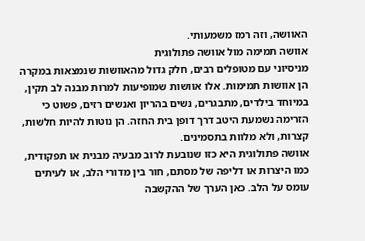האוושה, וזה רמז משמעותי.
אוושה תמימה מול אוושה פתולוגית
מניסיוני עם מטופלים רבים, חלק גדול מהאוושות שנמצאות במקרה הן אוושות תמימות. אלו אוושות שמופיעות למרות מבנה לב תקין, במיוחד בילדים, מתבגרים, נשים בהריון ואנשים רזים, פשוט כי הזרימה נשמעת היטב דרך דופן בית החזה. הן נוטות להיות חלשות, קצרות, ולא מלוות בתסמינים.
אוושה פתולוגית היא כזו שנובעת לרוב מבעיה מבנית או תפקודית, כמו היצרות או דליפה של מסתם, חור בין מדורי הלב, או לעיתים עומס על הלב. כאן הערך של ההקשבה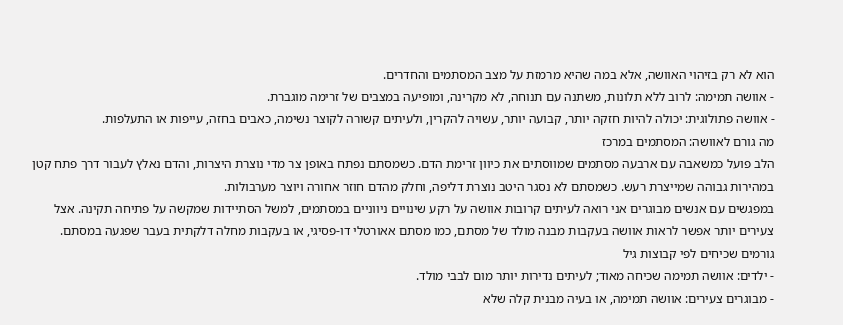הוא לא רק בזיהוי האוושה, אלא במה שהיא מרמזת על מצב המסתמים והחדרים.
- אוושה תמימה: לרוב ללא תלונות, משתנה עם תנוחה, לא מקרינה, ומופיעה במצבים של זרימה מוגברת.
- אוושה פתולוגית: יכולה להיות חזקה יותר, קבועה יותר, עשויה להקרין, ולעיתים קשורה לקוצר נשימה, כאבים בחזה, עייפות או התעלפות.
מה גורם לאוושה: המסתמים במרכז
הלב פועל כמשאבה עם ארבעה מסתמים שמווסתים את כיוון זרימת הדם. כשמסתם נפתח באופן צר מדי נוצרת היצרות, והדם נאלץ לעבור דרך פתח קטן במהירות גבוהה שמייצרת רעש. כשמסתם לא נסגר היטב נוצרת דליפה, וחלק מהדם חוזר אחורה ויוצר מערבולות.
במפגשים עם אנשים מבוגרים אני רואה לעיתים קרובות אוושה על רקע שינויים ניווניים במסתמים, למשל הסתיידות שמקשה על פתיחה תקינה. אצל צעירים יותר אפשר לראות אוושה בעקבות מבנה מולד של מסתם, כמו מסתם אאורטלי דו-פסיגי, או בעקבות מחלה דלקתית בעבר שפגעה במסתם.
גורמים שכיחים לפי קבוצות גיל
- ילדים: אוושה תמימה שכיחה מאוד; לעיתים נדירות יותר מום לבבי מולד.
- מבוגרים צעירים: אוושה תמימה, או בעיה מבנית קלה שלא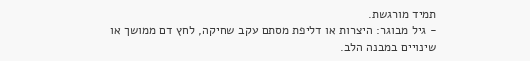תמיד מורגשת.
- גיל מבוגר: היצרות או דליפת מסתם עקב שחיקה, לחץ דם ממושך או שינויים במבנה הלב.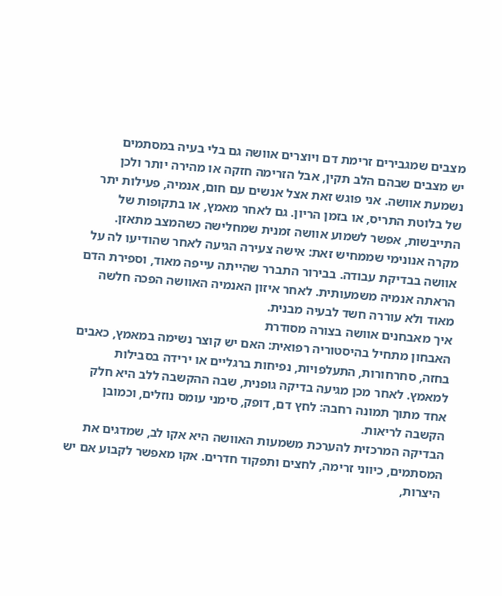מצבים שמגבירים זרימת דם ויוצרים אוושה גם בלי בעיה במסתמים
יש מצבים שבהם הלב תקין, אבל הזרימה חזקה או מהירה יותר ולכן נשמעת אוושה. אני פוגש זאת אצל אנשים עם חום, אנמיה, פעילות יתר של בלוטת התריס, או בזמן הריון. גם לאחר מאמץ, או בתקופות של התייבשות, אפשר לשמוע אוושה זמנית שמחלישה כשהמצב מתאזן.
מקרה אנונימי שממחיש זאת: אישה צעירה הגיעה לאחר שהודיעו לה על אוושה בבדיקת עבודה. בבירור התברר שהייתה עייפה מאוד, וספירת הדם הראתה אנמיה משמעותית. לאחר איזון האנמיה האוושה הפכה חלשה מאוד ולא עוררה חשד לבעיה מבנית.
איך מאבחנים אוושה בצורה מסודרת
האבחון מתחיל בהיסטוריה רפואית: האם יש קוצר נשימה במאמץ, כאבים בחזה, סחרחורות, התעלפויות, נפיחות ברגליים או ירידה בסבילות למאמץ. לאחר מכן מגיעה בדיקה גופנית, שבה ההקשבה ללב היא חלק אחד מתוך תמונה רחבה: לחץ דם, דופק, סימני עומס נוזלים, וכמובן הקשבה לריאות.
הבדיקה המרכזית להערכת משמעות האוושה היא אקו לב, שמדגים את המסתמים, כיווני זרימה, לחצים ותפקוד חדרים. אקו מאפשר לקבוע אם יש היצרות,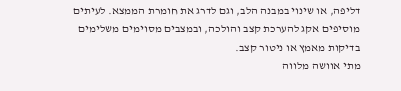דליפה, או שינוי במבנה הלב, וגם לדרג את חומרת הממצא. לעיתים מוסיפים אקג להערכת קצב והולכה, ובמצבים מסוימים משלימים בדיקות מאמץ או ניטור קצב.
מתי אוושה מלווה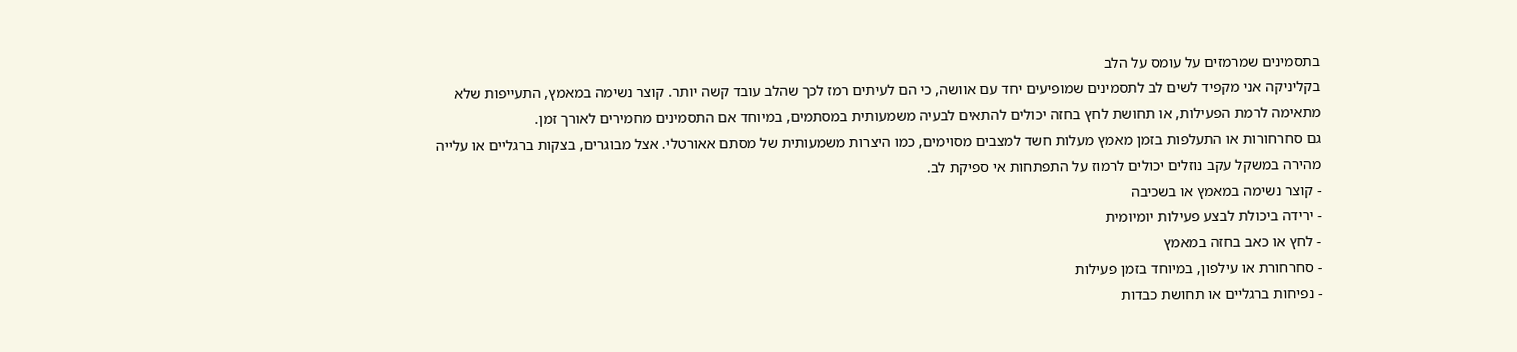בתסמינים שמרמזים על עומס על הלב
בקליניקה אני מקפיד לשים לב לתסמינים שמופיעים יחד עם אוושה, כי הם לעיתים רמז לכך שהלב עובד קשה יותר. קוצר נשימה במאמץ, התעייפות שלא מתאימה לרמת הפעילות, או תחושת לחץ בחזה יכולים להתאים לבעיה משמעותית במסתמים, במיוחד אם התסמינים מחמירים לאורך זמן.
גם סחרחורות או התעלפות בזמן מאמץ מעלות חשד למצבים מסוימים, כמו היצרות משמעותית של מסתם אאורטלי. אצל מבוגרים, בצקות ברגליים או עלייה מהירה במשקל עקב נוזלים יכולים לרמוז על התפתחות אי ספיקת לב.
- קוצר נשימה במאמץ או בשכיבה
- ירידה ביכולת לבצע פעילות יומיומית
- לחץ או כאב בחזה במאמץ
- סחרחורת או עילפון, במיוחד בזמן פעילות
- נפיחות ברגליים או תחושת כבדות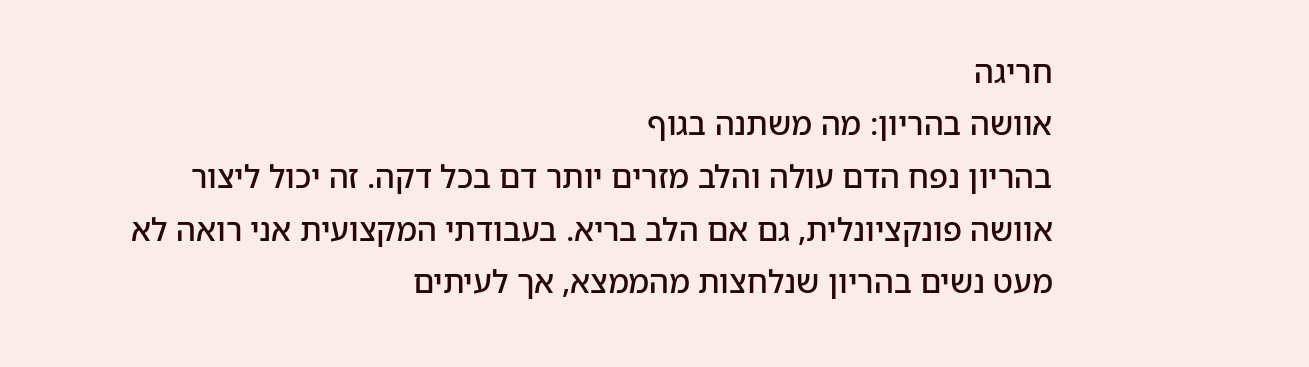חריגה
אוושה בהריון: מה משתנה בגוף
בהריון נפח הדם עולה והלב מזרים יותר דם בכל דקה. זה יכול ליצור אוושה פונקציונלית, גם אם הלב בריא. בעבודתי המקצועית אני רואה לא מעט נשים בהריון שנלחצות מהממצא, אך לעיתים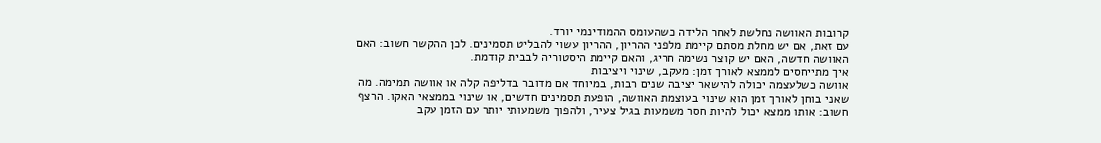קרובות האוושה נחלשת לאחר הלידה כשהעומס ההמודינמי יורד.
עם זאת, אם יש מחלת מסתם קיימת מלפני ההריון, ההריון עשוי להבליט תסמינים. לכן ההקשר חשוב: האם האוושה חדשה, האם יש קוצר נשימה חריג, והאם קיימת היסטוריה לבבית קודמת.
איך מתייחסים לממצא לאורך זמן: מעקב, שינוי ויציבות
אוושה כשלעצמה יכולה להישאר יציבה שנים רבות, במיוחד אם מדובר בדליפה קלה או אוושה תמימה. מה שאני בוחן לאורך זמן הוא שינוי בעוצמת האוושה, הופעת תסמינים חדשים, או שינוי בממצאי האקו. הרצף חשוב: אותו ממצא יכול להיות חסר משמעות בגיל צעיר, ולהפוך משמעותי יותר עם הזמן עקב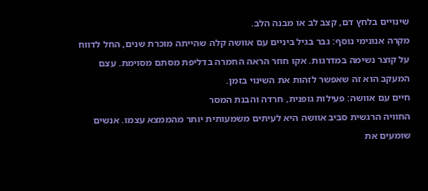שינויים בלחץ דם, קצב לב או מבנה הלב.
מקרה אנונימי נוסף: גבר בגיל ביניים עם אוושה קלה שהייתה מוכרת שנים, החל לדווח על קוצר נשימה במדרגות. אקו חוזר הראה החמרה בדליפת מסתם מסוימת. עצם המעקב הוא זה שאפשר לזהות את השינוי בזמן.
חיים עם אוושה: פעילות גופנית, חרדה והבנת המסר
החוויה הרגשית סביב אוושה היא לעיתים משמעותית יותר מהממצא עצמו. אנשים שומעים את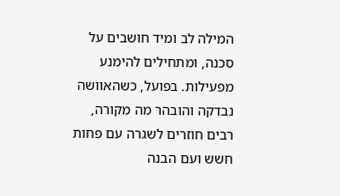המילה לב ומיד חושבים על סכנה, ומתחילים להימנע מפעילות. בפועל, כשהאוושה נבדקה והובהר מה מקורה, רבים חוזרים לשגרה עם פחות חשש ועם הבנה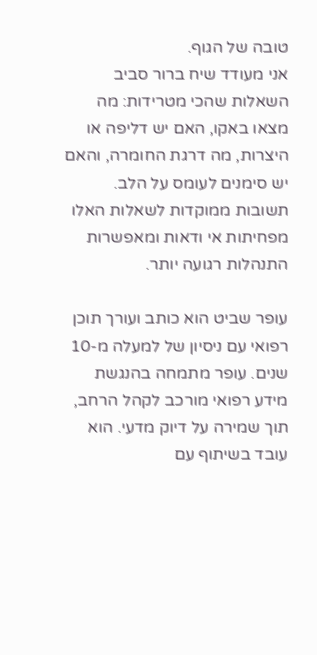טובה של הגוף.
אני מעודד שיח ברור סביב השאלות שהכי מטרידות: מה מצאו באקו, האם יש דליפה או היצרות, מה דרגת החומרה, והאם יש סימנים לעומס על הלב. תשובות ממוקדות לשאלות האלו מפחיתות אי ודאות ומאפשרות התנהלות רגועה יותר.

עופר שביט הוא כותב ועורך תוכן רפואי עם ניסיון של למעלה מ-10 שנים. עופר מתמחה בהנגשת מידע רפואי מורכב לקהל הרחב, תוך שמירה על דיוק מדעי. הוא עובד בשיתוף עם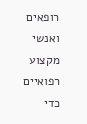רופאים ואנשי מקצוע רפואיים כדי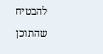להבטיח שהתוכן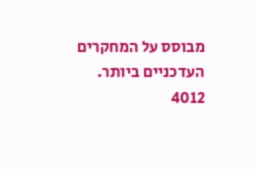מבוסס על המחקרים העדכניים ביותר.
4012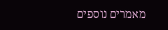מאמרים נוספים